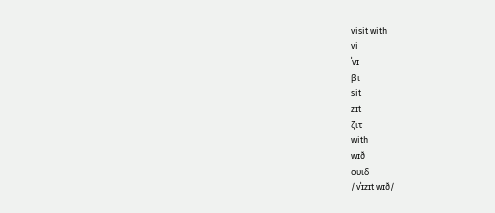visit with
vi
ˈvɪ
βι
sit
zɪt
ζιτ
with
wɪð
ουιδ
/vˈɪzɪt wɪð/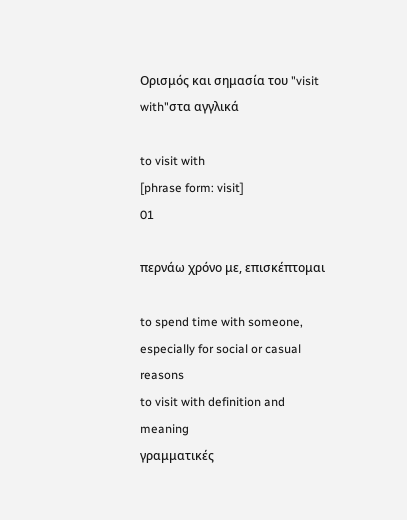Ορισμός και σημασία του "visit with"στα αγγλικά

to visit with
[phrase form: visit]
01

περνάω χρόνο με, επισκέπτομαι

to spend time with someone, especially for social or casual reasons
to visit with definition and meaning
γραμματικές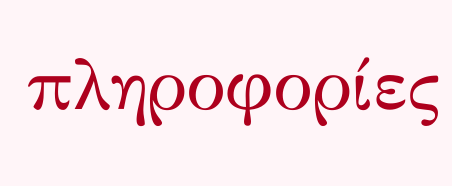πληροφορίες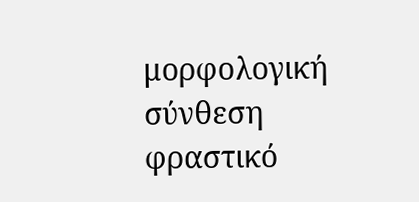μορφολογική σύνθεση
φραστικό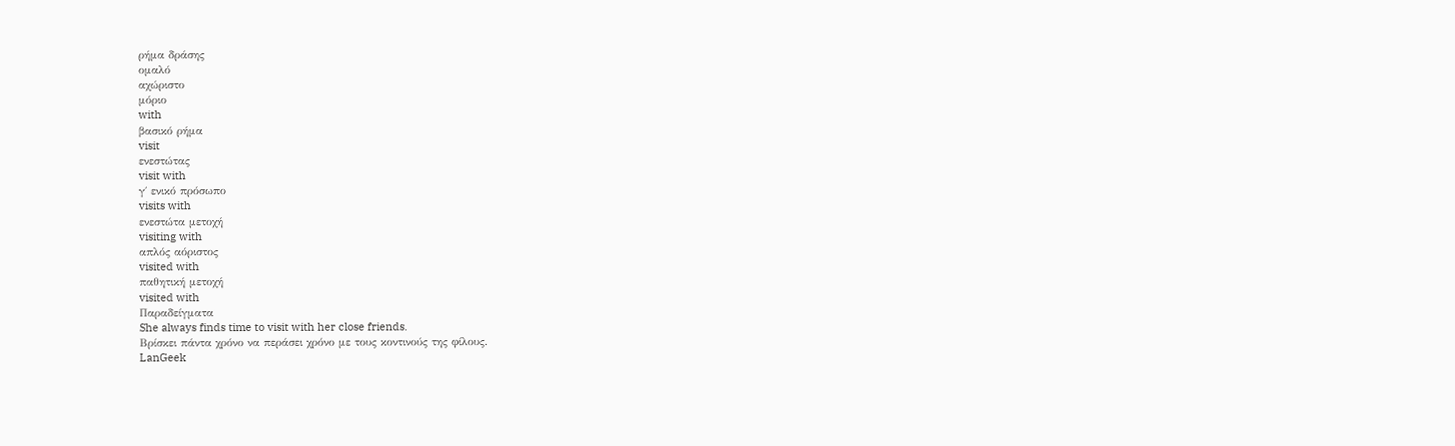ρήμα δράσης
ομαλό
αχώριστο
μόριο
with
βασικό ρήμα
visit
ενεστώτας
visit with
γ΄ ενικό πρόσωπο
visits with
ενεστώτα μετοχή
visiting with
απλός αόριστος
visited with
παθητική μετοχή
visited with
Παραδείγματα
She always finds time to visit with her close friends.
Βρίσκει πάντα χρόνο να περάσει χρόνο με τους κοντινούς της φίλους.
LanGeek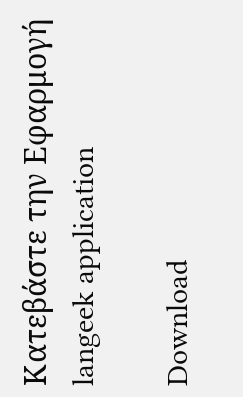Κατεβάστε την Εφαρμογή
langeek application

Download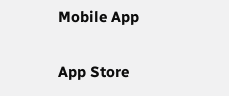Mobile App

App Store